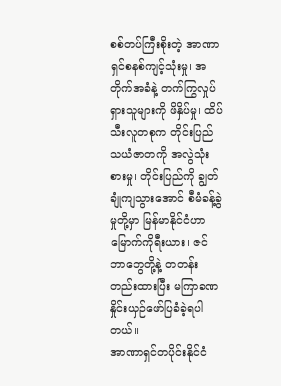စစ်တပ်ကြီးစိုးတဲ့ အာဏာရှင်စနစ်ကျင့်သုံးမှု၊ အတိုက်အခံနဲ့ တက်ကြွလှုပ်ရှားသူများကို ဖိနှိပ်မှု၊ ထိပ်သီးလူတစုက တိုင်းပြည်သယံဇာတကို အလွဲသုံးစားမှု၊ တိုင်းပြည်ကို ချွတ်ချုံကျသွားအောင် စီမံခန့်ခွဲမှုတို့မှာ မြန်မာနိုင်ငံဟာ မြောက်ကိုရီးယား၊ ဇင်ဘာဘွေတို့နဲ့ တတန်းတည်းထားပြီး မကြာခဏ နှိုင်းယှဉ်ဖော်ပြခံခဲ့ရပါတယ်။
အာဏာရှင်တပိုင်းနိုင်ငံ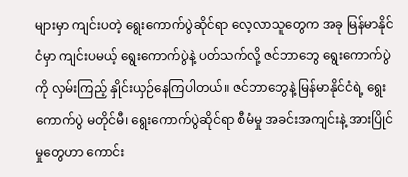များမှာ ကျင်းပတဲ့ ရွေးကောက်ပွဲဆိုင်ရာ လေ့လာသူတွေက အခု မြန်မာနိုင်ငံမှာ ကျင်းပမယ့် ရွေးကောက်ပွဲနဲ့ ပတ်သက်လို့ ဇင်ဘာဘွေ ရွေးကောက်ပွဲကို လှမ်းကြည့် နှိုင်းယှဉ်နေကြပါတယ်။ ဇင်ဘာဘွေနဲ့ မြန်မာနိုင်ငံရဲ့ ရွေးကောက်ပွဲ မတိုင်မီ၊ ရွေးကောက်ပွဲဆိုင်ရာ စီမံမှု အခင်းအကျင်းနဲ့ အားပြိုင်မှုတွေဟာ ကောင်း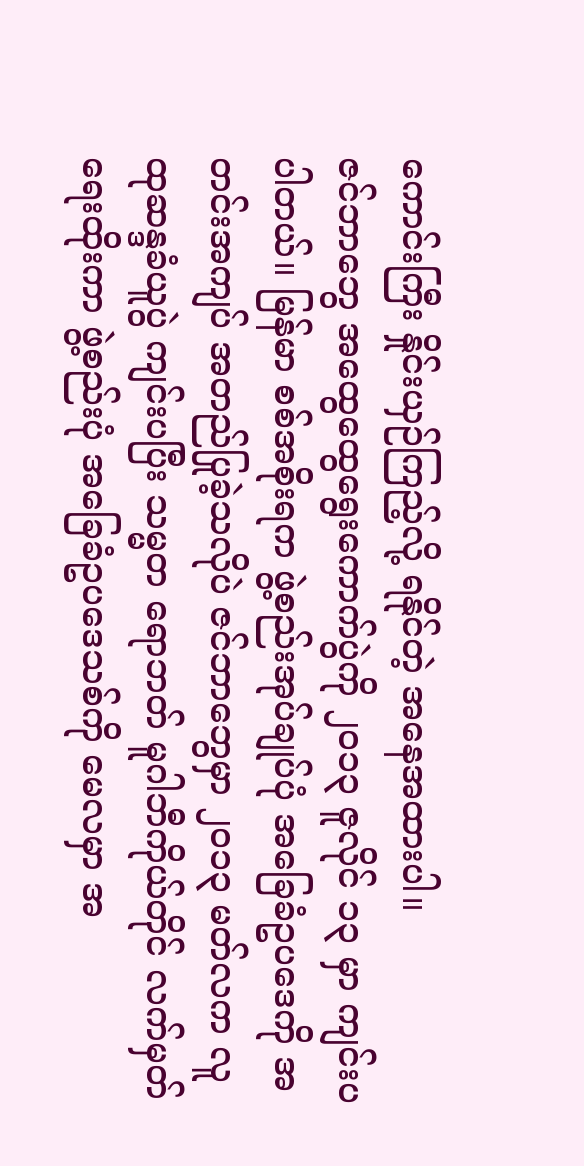ကောင်းကြီး နှိုင်းယှဉ်ကြည့်လို့ ရနိုင်တဲ့ အနေအထားပါ။
ဇင်ဘာဘွေ အထွေထွေရွေးကောက်ပွဲကို ၂၀၁၃ ဇူလိုင် ၁၃ မှာ ကျင်းပပါတယ်။ မြန်မာ စစ်အစိုးရက ဖွဲ့စည်းအုပ်ချုပ်ပုံ အခြေခံဥပဒေကို အတင်းအကျပ် အတည်ပြုခဲ့သလိုပဲ ဇင်ဘာဘွေမှာ ၂၀၁၃ မတ်လက လူထုဆန္ဒခံယူပွဲ ကျင်းပပြီး သမ္မတ ရောဘတ် မူဂါဘီကိုယ်တိုင် လက်မှတ်ရေးထိုးကာ ဖွဲ့စည်းပုံ အခြေခံဥပဒေသစ်ကို မေလမှာ အ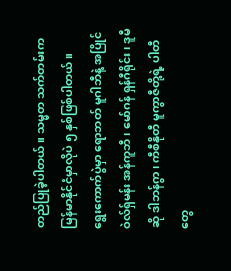တည်ပြုခဲ့ပါတယ်။ သမ္မတ သက်တမ်းက မြန်မာနိုင်ငံမှာလိုပဲ ၅ နှစ်ဖြစ်ပါတယ်။
ရွေးကောက်ပွဲမှာ ရောဘတ် မူဂါဘီနဲ့ အပြိုင် ဝဲလ်ရှ်မန်း အန်ကူဘီ၊ မော်ဂန် ရှန်ဂီရိုင်း၊ ဒူမီဆို ဒါဘန်ဂွာ၊ ကီစီနိုတီ မူကွာဇီတို့ရဲ့ ပါတီတွေ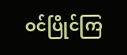ဝင်ပြိုင်ကြ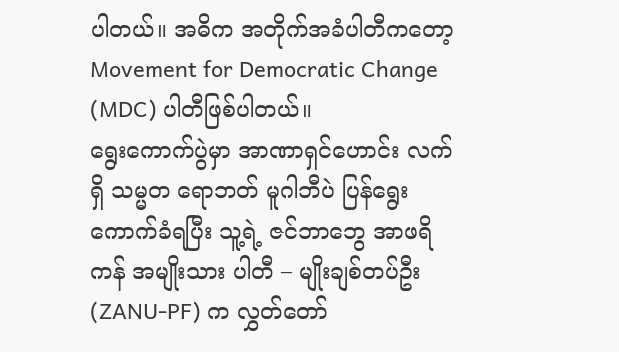ပါတယ်။ အဓိက အတိုက်အခံပါတီကတော့ Movement for Democratic Change (MDC) ပါတီဖြစ်ပါတယ်။
ရွေးကောက်ပွဲမှာ အာဏာရှင်ဟောင်း လက်ရှိ သမ္မတ ရောဘတ် မူဂါဘီပဲ ပြန်ရွေးကောက်ခံရပြီး သူ့ရဲ့ ဇင်ဘာဘွေ အာဖရိကန် အမျိုးသား ပါတီ – မျိုးချစ်တပ်ဦး (ZANU-PF) က လွှတ်တော်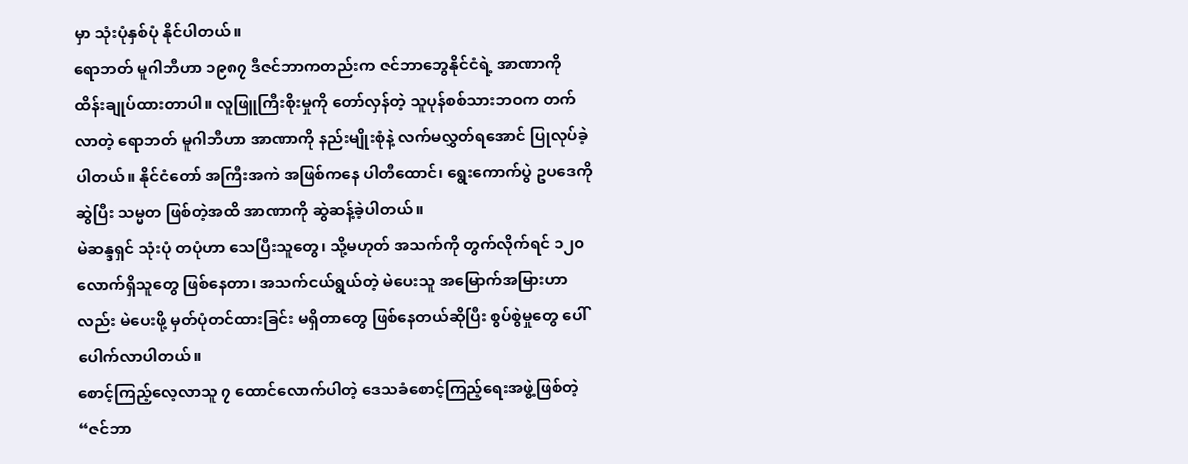မှာ သုံးပုံနှစ်ပုံ နိုင်ပါတယ်။
ရောဘတ် မူဂါဘီဟာ ၁၉၈၇ ဒီဇင်ဘာကတည်းက ဇင်ဘာဘွေနိုင်ငံရဲ့ အာဏာကို ထိန်းချုပ်ထားတာပါ။ လူဖြူကြီးစိုးမှုကို တော်လှန်တဲ့ သူပုန်စစ်သားဘဝက တက်လာတဲ့ ရောဘတ် မူဂါဘီဟာ အာဏာကို နည်းမျိုးစုံနဲ့ လက်မလွှတ်ရအောင် ပြုလုပ်ခဲ့ပါတယ်။ နိုင်ငံတော် အကြီးအကဲ အဖြစ်ကနေ ပါတီထောင်၊ ရွေးကောက်ပွဲ ဥပဒေကို ဆွဲပြီး သမ္မတ ဖြစ်တဲ့အထိ အာဏာကို ဆွဲဆန့်ခဲ့ပါတယ်။
မဲဆန္ဒရှင် သုံးပုံ တပုံဟာ သေပြီးသူတွေ၊ သို့မဟုတ် အသက်ကို တွက်လိုက်ရင် ၁၂၀ လောက်ရှိသူတွေ ဖြစ်နေတာ၊ အသက်ငယ်ရွယ်တဲ့ မဲပေးသူ အမြောက်အမြားဟာလည်း မဲပေးဖို့ မှတ်ပုံတင်ထားခြင်း မရှိတာတွေ ဖြစ်နေတယ်ဆိုပြီး စွပ်စွဲမှုတွေ ပေါ်ပေါက်လာပါတယ်။
စောင့်ကြည့်လေ့လာသူ ၇ ထောင်လောက်ပါတဲ့ ဒေသခံစောင့်ကြည့်ရေးအဖွဲ့ဖြစ်တဲ့ “ဇင်ဘာ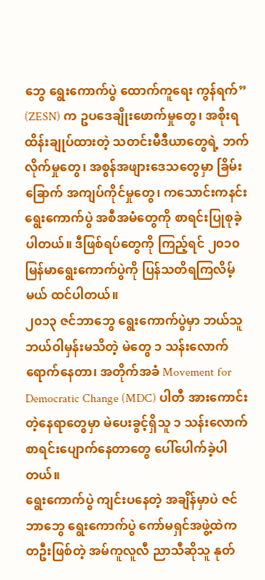ဘွေ ရွေးကောက်ပွဲ ထောက်ကူရေး ကွန်ရက်” (ZESN) က ဥပဒေချိုးဖောက်မှုတွေ၊ အစိုးရထိန်းချုပ်ထားတဲ့ သတင်းမီဒီယာတွေရဲ့ ဘက်လိုက်မှုတွေ၊ အစွန်အဖျားဒေသတွေမှာ ခြိမ်းခြောက် အကျပ်ကိုင်မှုတွေ၊ ကသောင်းကနင်း ရွေးကောက်ပွဲ အစီအမံတွေကို စာရင်းပြုစုခဲ့ပါတယ်။ ဒီဖြစ်ရပ်တွေကို ကြည့်ရင် ၂၀၁၀ မြန်မာရွေးကောက်ပွဲကို ပြန်သတိရကြလိမ့်မယ် ထင်ပါတယ်။
၂၀၁၃ ဇင်ဘာဘွေ ရွေးကောက်ပွဲမှာ ဘယ်သူဘယ်ဝါမှန်းမသိတဲ့ မဲတွေ ၁ သန်းလောက်ရောက်နေတာ၊ အတိုက်အခံ Movement for Democratic Change (MDC) ပါတီ အားကောင်းတဲ့နေရာတွေမှာ မဲပေးခွင့်ရှိသူ ၁ သန်းလောက် စာရင်းပျောက်နေတာတွေ ပေါ်ပေါက်ခဲ့ပါတယ်။
ရွေးကောက်ပွဲ ကျင်းပနေတဲ့ အချိန်မှာပဲ ဇင်ဘာဘွေ ရွေးကောက်ပွဲ ကော်မရှင်အဖွဲ့ထဲက တဦးဖြစ်တဲ့ အမ်ကူလူလီ ညာသီဆိုသူ နုတ်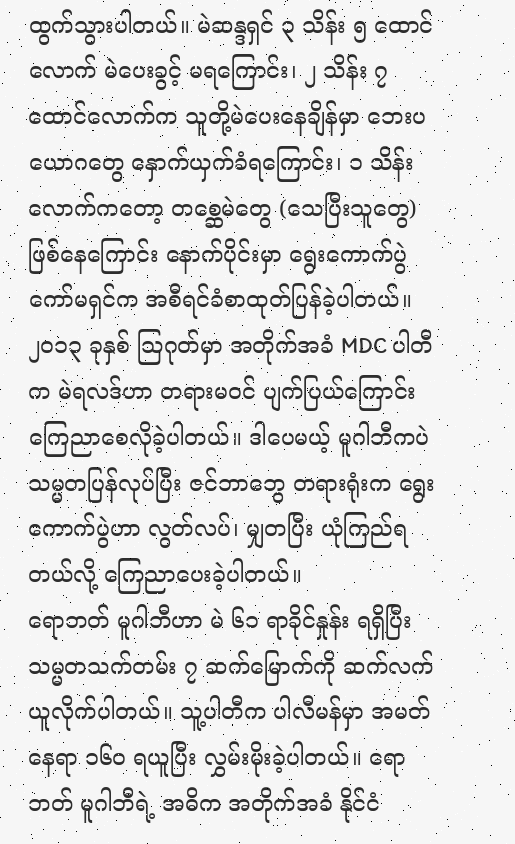ထွက်သွားပါတယ်။ မဲဆန္ဒရှင် ၃ သိန်း ၅ ထောင်လောက် မဲပေးခွင့် မရကြောင်း၊ ၂ သိန်း ၇ ထောင်လောက်က သူတို့မဲပေးနေချိန်မှာ ဘေးပယောဂတွေ နှောက်ယှက်ခံရကြောင်း၊ ၁ သိန်းလောက်ကတော့ တစ္ဆေမဲတွေ (သေပြီးသူတွေ) ဖြစ်နေကြောင်း နောက်ပိုင်းမှာ ရွေးကောက်ပွဲ ကော်မရှင်က အစီရင်ခံစာထုတ်ပြန်ခဲ့ပါတယ်။
၂၀၁၃ ခုနှစ် သြဂုတ်မှာ အတိုက်အခံ MDC ပါတီက မဲရလဒ်ဟာ တရားမဝင် ပျက်ပြယ်ကြောင်း ကြေညာစေလိုခဲ့ပါတယ်။ ဒါပေမယ့် မူဂါဘီကပဲ သမ္မတပြန်လုပ်ပြီး ဇင်ဘာဘွေ တရားရုံးက ရွေးကောက်ပွဲဟာ လွတ်လပ်၊ မျှတပြီး ယုံကြည်ရတယ်လို့ ကြေညာပေးခဲ့ပါတယ်။
ရောဘတ် မူဂါဘီဟာ မဲ ၆၁ ရာခိုင်နှုန်း ရရှိပြီး သမ္မတသက်တမ်း ၇ ဆက်မြောက်ကို ဆက်လက် ယူလိုက်ပါတယ်။ သူ့ပါတီက ပါလီမန်မှာ အမတ်နေရာ ၁၆၀ ရယူပြီး လွှမ်းမိုးခဲ့ပါတယ်။ ရောဘတ် မူဂါဘီရဲ့ အဓိက အတိုက်အခံ နိုင်ငံ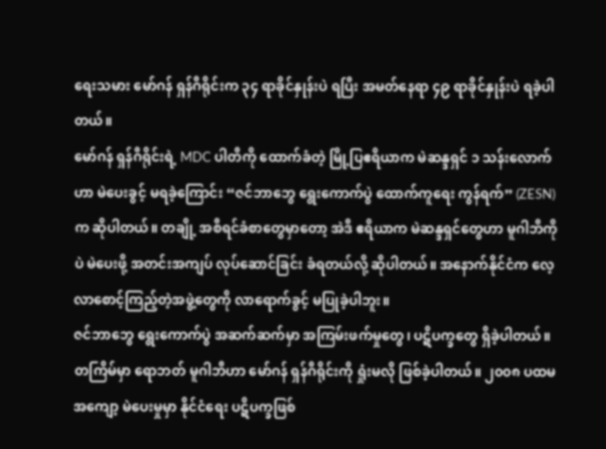ရေးသမား မော်ဂန် ရှန်ဂီရိုင်းက ၃၄ ရာခိုင်နှုန်းပဲ ရပြီး အမတ်နေရာ ၄၉ ရာခိုင်နှုန်းပဲ ရခဲ့ပါတယ်။
မော်ဂန် ရှန်ဂီရိုင်းရဲ့ MDC ပါတီကို ထောက်ခံတဲ့ မြို့ပြဧရိယာက မဲဆန္ဒရှင် ၁ သန်းလောက်ဟာ မဲပေးခွင့် မရခဲ့ကြောင်း “ဇင်ဘာဘွေ ရွေးကောက်ပွဲ ထောက်ကူရေး ကွန်ရက်” (ZESN) က ဆိုပါတယ်။ တချို့ အစီရင်ခံစာတွေမှာတော့ အဲဒီ ဧရိယာက မဲဆန္ဒရှင်တွေဟာ မူဂါဘီကိုပဲ မဲပေးဖို့ အတင်းအကျပ် လုပ်ဆောင်ခြင်း ခံရတယ်လို့ ဆိုပါတယ်။ အနောက်နိုင်ငံက လေ့လာစောင့်ကြည့်တဲ့အဖွဲ့တွေကို လာရောက်ခွင့် မပြုခဲ့ပါဘူး။
ဇင်ဘာဘွေ ရွေးကောက်ပွဲ အဆက်ဆက်မှာ အကြမ်းဖက်မှုတွေ၊ ပဋိပက္ခတွေ ရှိခဲ့ပါတယ်။ တကြိမ်မှာ ရောဘတ် မူဂါဘီဟာ မော်ဂန် ရှန်ဂီရိုင်းကို ရှုံးမလို ဖြစ်ခဲ့ပါတယ်။ ၂၀၀၈ ပထမအကျော့ မဲပေးမှုမှာ နိုင်ငံရေး ပဋိပက္ခဖြစ်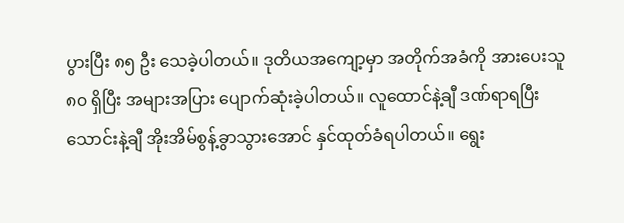ပွားပြီး ၈၅ ဦး သေခဲ့ပါတယ်။ ဒုတိယအကျော့မှာ အတိုက်အခံကို အားပေးသူ ၈၀ ရှိပြီး အများအပြား ပျောက်ဆုံးခဲ့ပါတယ်။ လူထောင်နဲ့ချီ ဒဏ်ရာရပြီး သောင်းနဲ့ချီ အိုးအိမ်စွန့်ခွာသွားအောင် နှင်ထုတ်ခံရပါတယ်။ ရွေး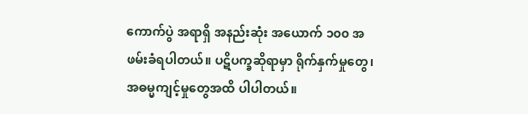ကောက်ပွဲ အရာရှိ အနည်းဆုံး အယောက် ၁၀၀ အဖမ်းခံရပါတယ်။ ပဋိပက္ခဆိုရာမှာ ရိုက်နှက်မှုတွေ၊ အဓမ္မကျင့်မှုတွေအထိ ပါပါတယ်။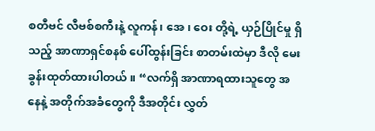စတီဗင် လီဗစ်စကီးနဲ့ လူကန်၊ အေ၊ ဝေး တို့ရဲ့ ယှဉ်ပြိုင်မှု ရှိသည့် အာဏာရှင်စနစ် ပေါ်ထွန်းခြင်း စာတမ်းထဲမှာ ဒီလို မေးခွန်းထုတ်ထားပါတယ်။ “လက်ရှိ အာဏာရထားသူတွေ အနေနဲ့ အတိုက်အခံတွေကို ဒီအတိုင်း လွှတ်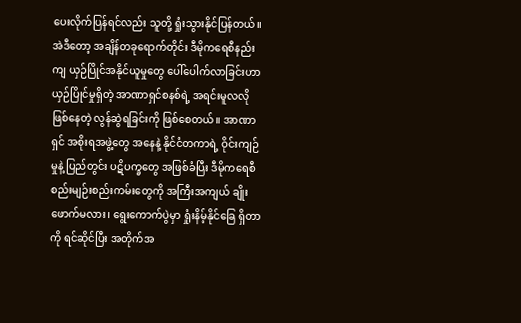ပေးလိုက်ပြန်ရင်လည်း သူတို့ ရှုံးသွားနိုင်ပြန်တယ်။ အဲဒီတော့ အချိန်တခုရောက်တိုင်း ဒီမိုကရေစီနည်းကျ ယှဉ်ပြိုင်အနိုင်ယူမှုတွေ ပေါ်ပေါက်လာခြင်းဟာ ယှဉ်ပြိုင်မှုရှိတဲ့ အာဏာရှင်စနစ်ရဲ့ အရင်းမူလလို ဖြစ်နေတဲ့ လွန်ဆွဲရခြင်းကို ဖြစ်စေတယ်။ အာဏာရှင် အစိုးရအဖွဲ့တွေ အနေနဲ့ နိုင်ငံတကာရဲ့ ဝိုင်းကျဉ်မှုနဲ့ ပြည်တွင်း ပဋိပက္ခတွေ အဖြစ်ခံပြီး ဒီမိုကရေစီ စည်းမျဉ်းစည်းကမ်းတွေကို အကြီးအကျယ် ချိုးဖောက်မလား၊ ရွေးကောက်ပွဲမှာ ရှုံးနိမ့်နိုင်ခြေ ရှိတာကို ရင်ဆိုင်ပြီး အတိုက်အ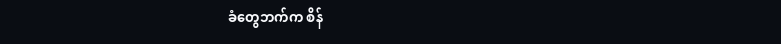ခံတွေဘက်က စိန်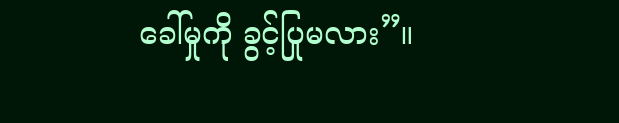ခေါ်မှုကို ခွင့်ပြုမလား”။